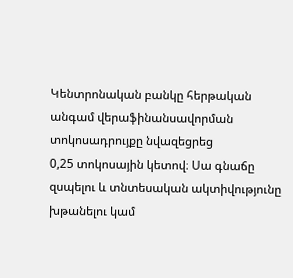Կենտրոնական բանկը հերթական անգամ վերաֆինանսավորման տոկոսադրույքը նվազեցրեց
0,25 տոկոսային կետով։ Սա գնաճը զսպելու և տնտեսական ակտիվությունը խթանելու կամ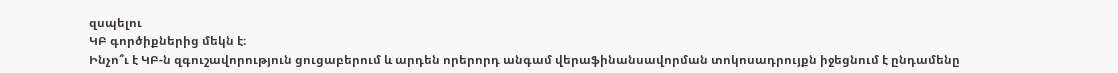զսպելու
ԿԲ գործիքներից մեկն է։
Ինչո՞ւ է ԿԲ-ն զգուշավորություն ցուցաբերում և արդեն որերորդ անգամ վերաֆինանսավորման տոկոսադրույքն իջեցնում է ընդամենը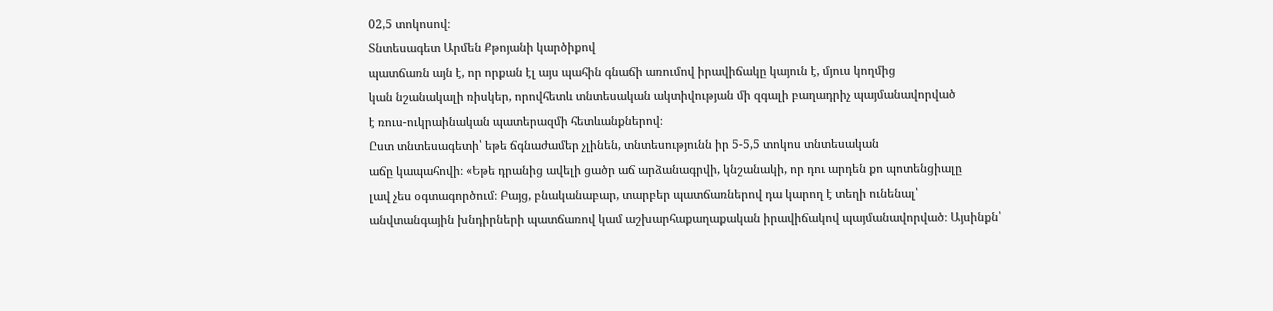02,5 տոկոսով։
Տնտեսագետ Արմեն Քթոյանի կարծիքով
պատճառն այն է, որ որքան էլ այս պահին գնաճի առումով իրավիճակը կայուն է, մյուս կողմից
կան նշանակալի ռիսկեր, որովհետև տնտեսական ակտիվության մի զգալի բաղադրիչ պայմանավորված
է ռուս-ուկրաինական պատերազմի հետևանքներով։
Ըստ տնտեսագետի՝ եթե ճգնաժամեր չլինեն, տնտեսությունն իր 5-5,5 տոկոս տնտեսական
աճը կապահովի։ «Եթե դրանից ավելի ցածր աճ արձանագրվի, կնշանակի, որ դու արդեն քո պոտենցիալը
լավ չես օգտագործում։ Բայց, բնականաբար, տարբեր պատճառներով դա կարող է տեղի ունենալ՝
անվտանգային խնդիրների պատճառով կամ աշխարհաքաղաքական իրավիճակով պայմանավորված։ Այսինքն՝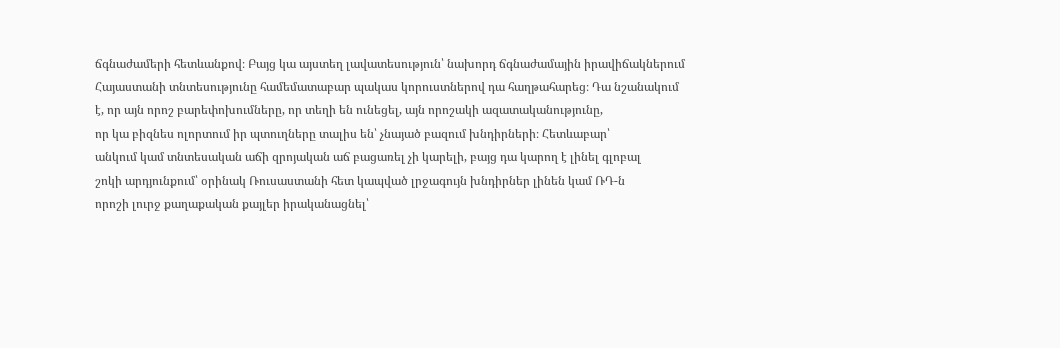ճգնաժամերի հետևանքով։ Բայց կա այստեղ լավատեսություն՝ նախորդ ճգնաժամային իրավիճակներում
Հայաստանի տնտեսությունը համեմատաբար պակաս կորուստներով դա հաղթահարեց։ Դա նշանակում
է, որ այն որոշ բարեփոխումները, որ տեղի են ունեցել, այն որոշակի ազատականությունը,
որ կա բիզնես ոլորտում իր պտուղները տալիս են՝ չնայած բազում խնդիրների։ Հետևաբար՝
անկում կամ տնտեսական աճի զրոյական աճ բացառել չի կարելի, բայց դա կարող է լինել գլոբալ
շոկի արդյունքում՝ օրինակ Ռուսաստանի հետ կապված լրջագույն խնդիրներ լինեն կամ ՌԴ-ն
որոշի լուրջ քաղաքական քայլեր իրականացնել՝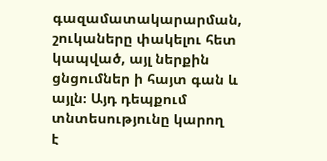գազամատակարարման, շուկաները փակելու հետ
կապված, այլ ներքին ցնցումներ ի հայտ գան և այլն։ Այդ դեպքում տնտեսությունը կարող
է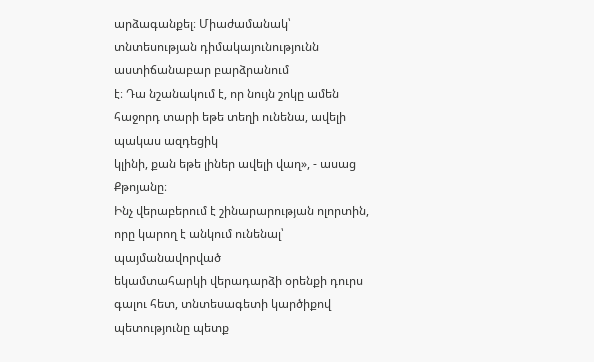արձագանքել։ Միաժամանակ՝ տնտեսության դիմակայունությունն աստիճանաբար բարձրանում
է։ Դա նշանակում է, որ նույն շոկը ամեն հաջորդ տարի եթե տեղի ունենա, ավելի պակաս ազդեցիկ
կլինի, քան եթե լիներ ավելի վաղ», - ասաց Քթոյանը։
Ինչ վերաբերում է շինարարության ոլորտին, որը կարող է անկում ունենալ՝ պայմանավորված
եկամտահարկի վերադարձի օրենքի դուրս գալու հետ, տնտեսագետի կարծիքով պետությունը պետք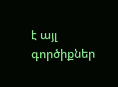է այլ գործիքներ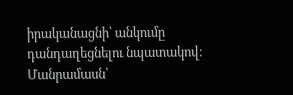իրականացնի՝ անկումը դանդաղեցնելու նպատակով։
Մանրամասն՝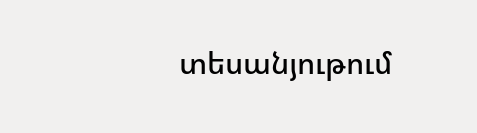տեսանյութում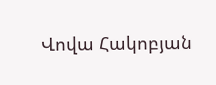Վովա Հակոբյան